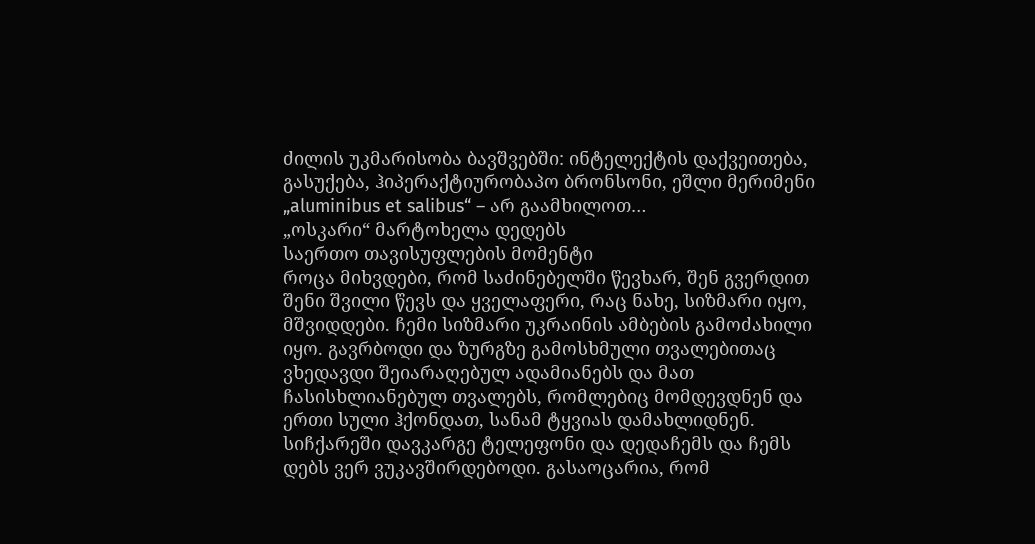ძილის უკმარისობა ბავშვებში: ინტელექტის დაქვეითება, გასუქება, ჰიპერაქტიურობაპო ბრონსონი, ეშლი მერიმენი
„aluminibus et salibus“ – არ გაამხილოთ…
„ოსკარი“ მარტოხელა დედებს
საერთო თავისუფლების მომენტი
როცა მიხვდები, რომ საძინებელში წევხარ, შენ გვერდით შენი შვილი წევს და ყველაფერი, რაც ნახე, სიზმარი იყო, მშვიდდები. ჩემი სიზმარი უკრაინის ამბების გამოძახილი იყო. გავრბოდი და ზურგზე გამოსხმული თვალებითაც ვხედავდი შეიარაღებულ ადამიანებს და მათ ჩასისხლიანებულ თვალებს, რომლებიც მომდევდნენ და ერთი სული ჰქონდათ, სანამ ტყვიას დამახლიდნენ. სიჩქარეში დავკარგე ტელეფონი და დედაჩემს და ჩემს დებს ვერ ვუკავშირდებოდი. გასაოცარია, რომ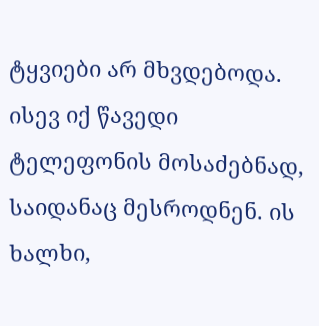ტყვიები არ მხვდებოდა. ისევ იქ წავედი ტელეფონის მოსაძებნად, საიდანაც მესროდნენ. ის ხალხი,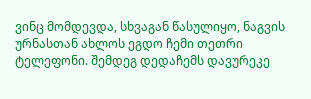ვინც მომდევდა, სხვაგან წასულიყო, ნაგვის ურნასთან ახლოს ეგდო ჩემი თეთრი ტელეფონი. შემდეგ დედაჩემს დავურეკე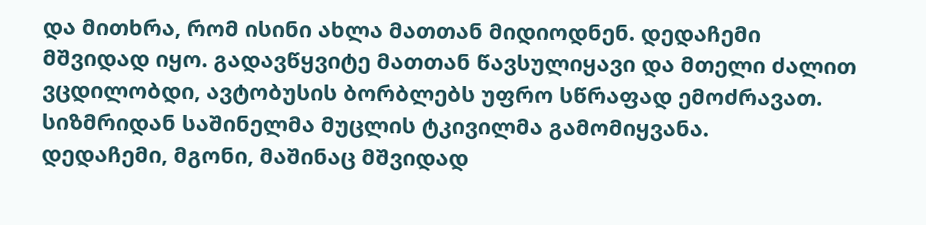და მითხრა, რომ ისინი ახლა მათთან მიდიოდნენ. დედაჩემი მშვიდად იყო. გადავწყვიტე მათთან წავსულიყავი და მთელი ძალით ვცდილობდი, ავტობუსის ბორბლებს უფრო სწრაფად ემოძრავათ. სიზმრიდან საშინელმა მუცლის ტკივილმა გამომიყვანა.
დედაჩემი, მგონი, მაშინაც მშვიდად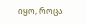იყო, როცა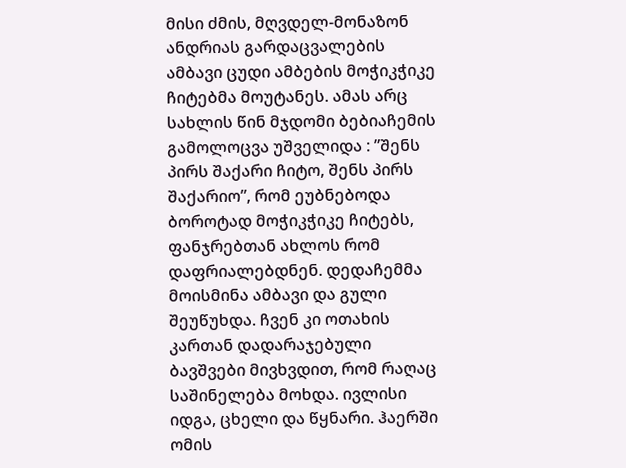მისი ძმის, მღვდელ-მონაზონ ანდრიას გარდაცვალების ამბავი ცუდი ამბების მოჭიკჭიკე ჩიტებმა მოუტანეს. ამას არც სახლის წინ მჯდომი ბებიაჩემის გამოლოცვა უშველიდა : ”შენს პირს შაქარი ჩიტო, შენს პირს შაქარიო”, რომ ეუბნებოდა ბოროტად მოჭიკჭიკე ჩიტებს, ფანჯრებთან ახლოს რომ დაფრიალებდნენ. დედაჩემმა მოისმინა ამბავი და გული შეუწუხდა. ჩვენ კი ოთახის კართან დადარაჯებული ბავშვები მივხვდით, რომ რაღაც საშინელება მოხდა. ივლისი იდგა, ცხელი და წყნარი. ჰაერში ომის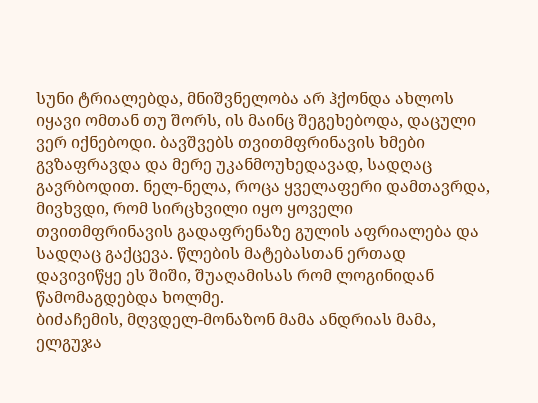სუნი ტრიალებდა, მნიშვნელობა არ ჰქონდა ახლოს იყავი ომთან თუ შორს, ის მაინც შეგეხებოდა, დაცული ვერ იქნებოდი. ბავშვებს თვითმფრინავის ხმები გვზაფრავდა და მერე უკანმოუხედავად, სადღაც გავრბოდით. ნელ-ნელა, როცა ყველაფერი დამთავრდა, მივხვდი, რომ სირცხვილი იყო ყოველი თვითმფრინავის გადაფრენაზე გულის აფრიალება და სადღაც გაქცევა. წლების მატებასთან ერთად დავივიწყე ეს შიში, შუაღამისას რომ ლოგინიდან წამომაგდებდა ხოლმე.
ბიძაჩემის, მღვდელ-მონაზონ მამა ანდრიას მამა, ელგუჯა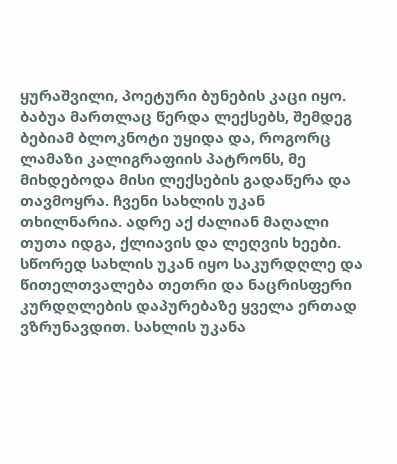ყურაშვილი, პოეტური ბუნების კაცი იყო. ბაბუა მართლაც წერდა ლექსებს, შემდეგ ბებიამ ბლოკნოტი უყიდა და, როგორც ლამაზი კალიგრაფიის პატრონს, მე მიხდებოდა მისი ლექსების გადაწერა და თავმოყრა. ჩვენი სახლის უკან თხილნარია. ადრე აქ ძალიან მაღალი თუთა იდგა, ქლიავის და ლეღვის ხეები. სწორედ სახლის უკან იყო საკურდღლე და წითელთვალება თეთრი და ნაცრისფერი კურდღლების დაპურებაზე ყველა ერთად ვზრუნავდით. სახლის უკანა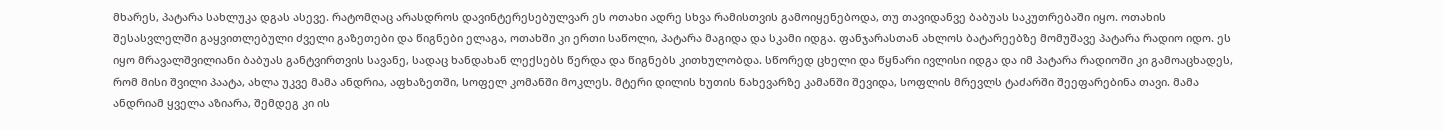მხარეს, პატარა სახლუკა დგას ასევე. რატომღაც არასდროს დავინტერესებულვარ ეს ოთახი ადრე სხვა რამისთვის გამოიყენებოდა, თუ თავიდანვე ბაბუას საკუთრებაში იყო. ოთახის შესასვლელში გაყვითლებული ძველი გაზეთები და წიგნები ელაგა, ოთახში კი ერთი საწოლი, პატარა მაგიდა და სკამი იდგა. ფანჯარასთან ახლოს ბატარეებზე მომუშავე პატარა რადიო იდო. ეს იყო მრავალშვილიანი ბაბუას განტვირთვის სავანე, სადაც ხანდახან ლექსებს წერდა და წიგნებს კითხულობდა. სწორედ ცხელი და წყნარი ივლისი იდგა და იმ პატარა რადიოში კი გამოაცხადეს, რომ მისი შვილი პაატა, ახლა უკვე მამა ანდრია, აფხაზეთში, სოფელ კომანში მოკლეს. მტერი დილის ხუთის ნახევარზე კამანში შევიდა, სოფლის მრევლს ტაძარში შეეფარებინა თავი. მამა ანდრიამ ყველა აზიარა, შემდეგ კი ის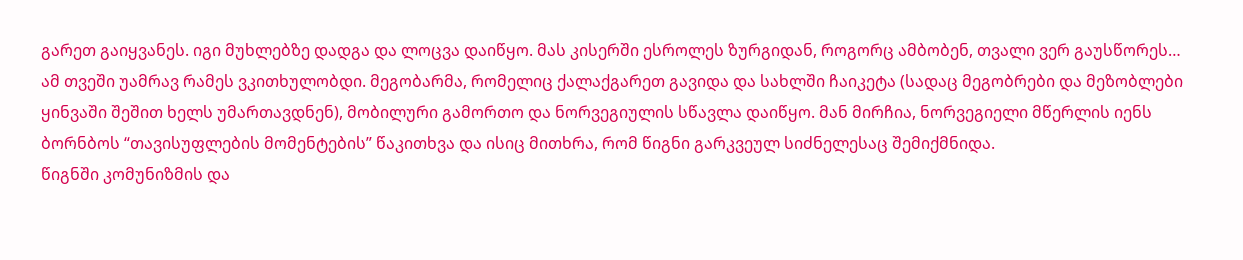გარეთ გაიყვანეს. იგი მუხლებზე დადგა და ლოცვა დაიწყო. მას კისერში ესროლეს ზურგიდან, როგორც ამბობენ, თვალი ვერ გაუსწორეს…
ამ თვეში უამრავ რამეს ვკითხულობდი. მეგობარმა, რომელიც ქალაქგარეთ გავიდა და სახლში ჩაიკეტა (სადაც მეგობრები და მეზობლები ყინვაში შეშით ხელს უმართავდნენ), მობილური გამორთო და ნორვეგიულის სწავლა დაიწყო. მან მირჩია, ნორვეგიელი მწერლის იენს ბორნბოს “თავისუფლების მომენტების” წაკითხვა და ისიც მითხრა, რომ წიგნი გარკვეულ სიძნელესაც შემიქმნიდა.
წიგნში კომუნიზმის და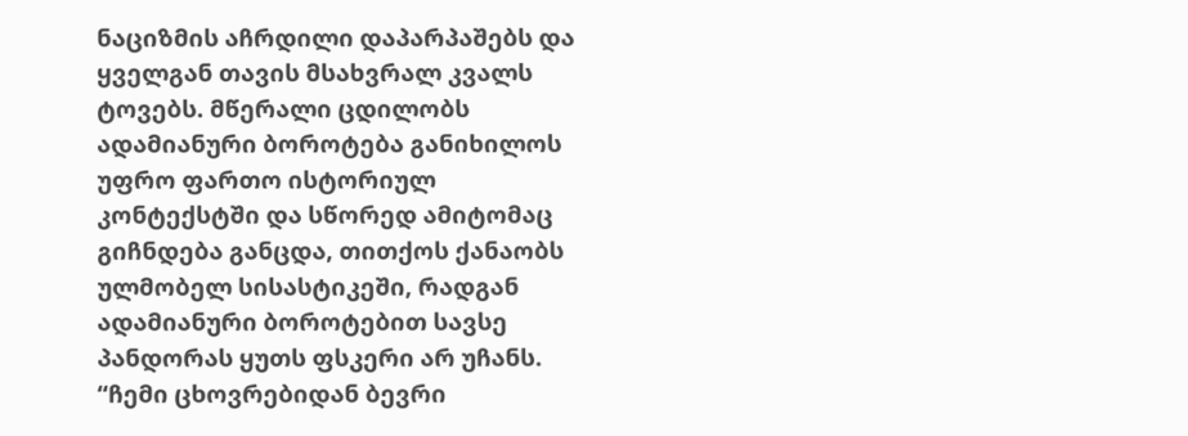ნაციზმის აჩრდილი დაპარპაშებს და ყველგან თავის მსახვრალ კვალს ტოვებს. მწერალი ცდილობს ადამიანური ბოროტება განიხილოს უფრო ფართო ისტორიულ კონტექსტში და სწორედ ამიტომაც გიჩნდება განცდა, თითქოს ქანაობს ულმობელ სისასტიკეში, რადგან ადამიანური ბოროტებით სავსე პანდორას ყუთს ფსკერი არ უჩანს.
“ჩემი ცხოვრებიდან ბევრი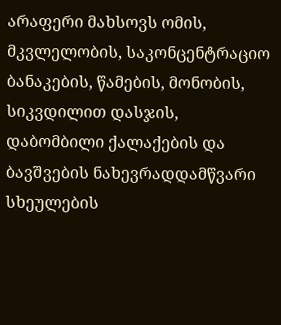არაფერი მახსოვს ომის, მკვლელობის, საკონცენტრაციო ბანაკების, წამების, მონობის, სიკვდილით დასჯის, დაბომბილი ქალაქების და ბავშვების ნახევრადდამწვარი სხეულების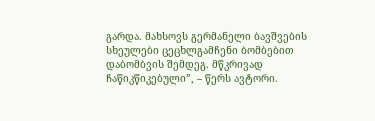გარდა. მახსოვს გერმანელი ბავშვების სხეულები ცეცხლგამჩენი ბომბებით დაბომბვის შემდეგ. მწკრივად ჩაწიკწიკებული”, – წერს ავტორი.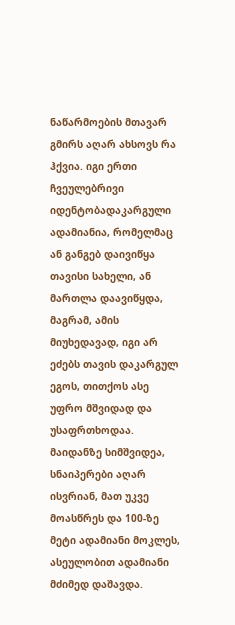ნაწარმოების მთავარ გმირს აღარ ახსოვს რა ჰქვია. იგი ერთი ჩვეულებრივი იდენტობადაკარგული ადამიანია, რომელმაც ან განგებ დაივიწყა თავისი სახელი, ან მართლა დაავიწყდა, მაგრამ, ამის მიუხედავად, იგი არ ეძებს თავის დაკარგულ ეგოს, თითქოს ასე უფრო მშვიდად და უსაფრთხოდაა.
მაიდანზე სიმშვიდეა, სნაიპერები აღარ ისვრიან, მათ უკვე მოასწრეს და 100-ზე მეტი ადამიანი მოკლეს, ასეულობით ადამიანი მძიმედ დაშავდა.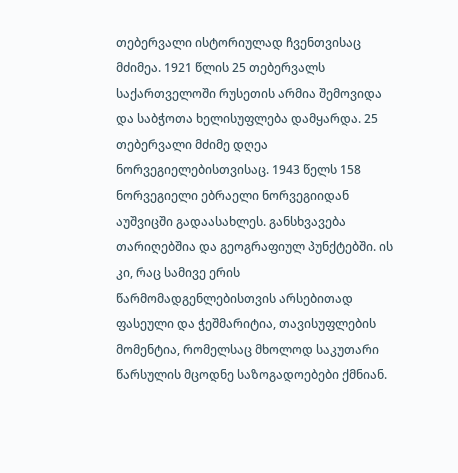თებერვალი ისტორიულად ჩვენთვისაც მძიმეა. 1921 წლის 25 თებერვალს საქართველოში რუსეთის არმია შემოვიდა და საბჭოთა ხელისუფლება დამყარდა. 25 თებერვალი მძიმე დღეა ნორვეგიელებისთვისაც. 1943 წელს 158 ნორვეგიელი ებრაელი ნორვეგიიდან აუშვიცში გადაასახლეს. განსხვავება თარიღებშია და გეოგრაფიულ პუნქტებში. ის კი, რაც სამივე ერის წარმომადგენლებისთვის არსებითად ფასეული და ჭეშმარიტია, თავისუფლების მომენტია, რომელსაც მხოლოდ საკუთარი წარსულის მცოდნე საზოგადოებები ქმნიან.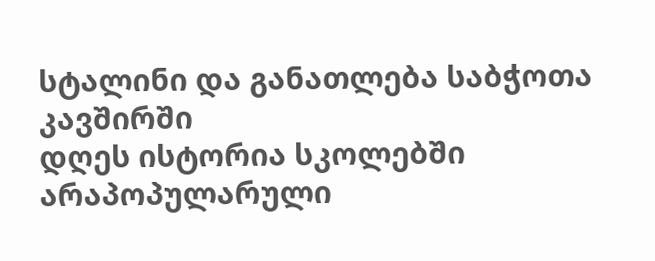სტალინი და განათლება საბჭოთა კავშირში
დღეს ისტორია სკოლებში არაპოპულარული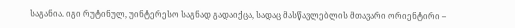საგანია. იგი რუტინულ, უინტერესო საგნად გადაიქცა, სადაც მასწავლებლის მთავარი ორიენტირი –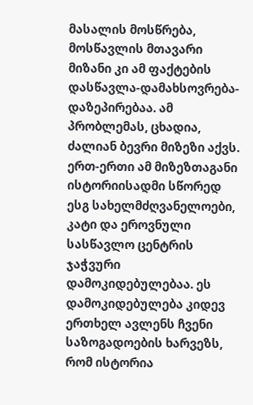მასალის მოსწრება, მოსწავლის მთავარი მიზანი კი ამ ფაქტების დასწავლა-დამახსოვრება-დაზეპირებაა. ამ პრობლემას, ცხადია, ძალიან ბევრი მიზეზი აქვს. ერთ-ერთი ამ მიზეზთაგანი ისტორიისადმი სწორედ ესგ სახელმძღვანელოები, კატი და ეროვნული სასწავლო ცენტრის ჯაჭვური დამოკიდებულებაა. ეს დამოკიდებულება კიდევ ერთხელ ავლენს ჩვენი საზოგადოების ხარვეზს, რომ ისტორია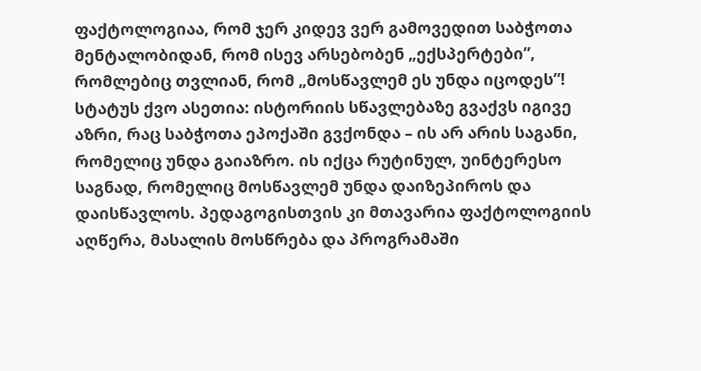ფაქტოლოგიაა, რომ ჯერ კიდევ ვერ გამოვედით საბჭოთა მენტალობიდან, რომ ისევ არსებობენ „ექსპერტები”, რომლებიც თვლიან, რომ „მოსწავლემ ეს უნდა იცოდეს”!
სტატუს ქვო ასეთია: ისტორიის სწავლებაზე გვაქვს იგივე აზრი, რაც საბჭოთა ეპოქაში გვქონდა – ის არ არის საგანი, რომელიც უნდა გაიაზრო. ის იქცა რუტინულ, უინტერესო საგნად, რომელიც მოსწავლემ უნდა დაიზეპიროს და დაისწავლოს. პედაგოგისთვის კი მთავარია ფაქტოლოგიის აღწერა, მასალის მოსწრება და პროგრამაში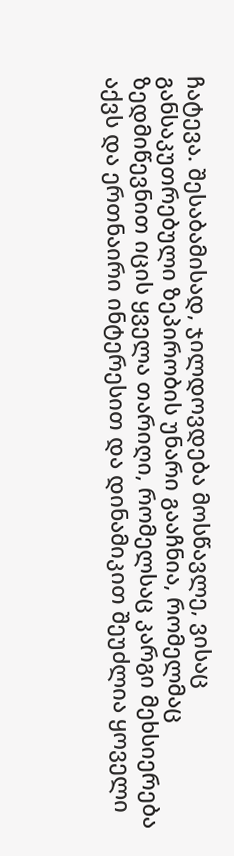ჩატევა. შესაბამისად, ჯილდოვდება მოსწავლე, ვისაც განსაკუთრებული ზეპირობის უნარი გააჩნია, რომელმაც ზედმიწევნით იცის ყველა თარიღი, რომელსაც კარგი მეხსიერება აქვს და ერთნაირი ინტერესით და დინამიკით შეუძლია ყოველი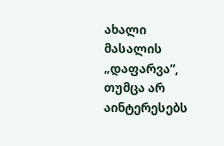ახალი მასალის „დაფარვა”, თუმცა არ აინტერესებს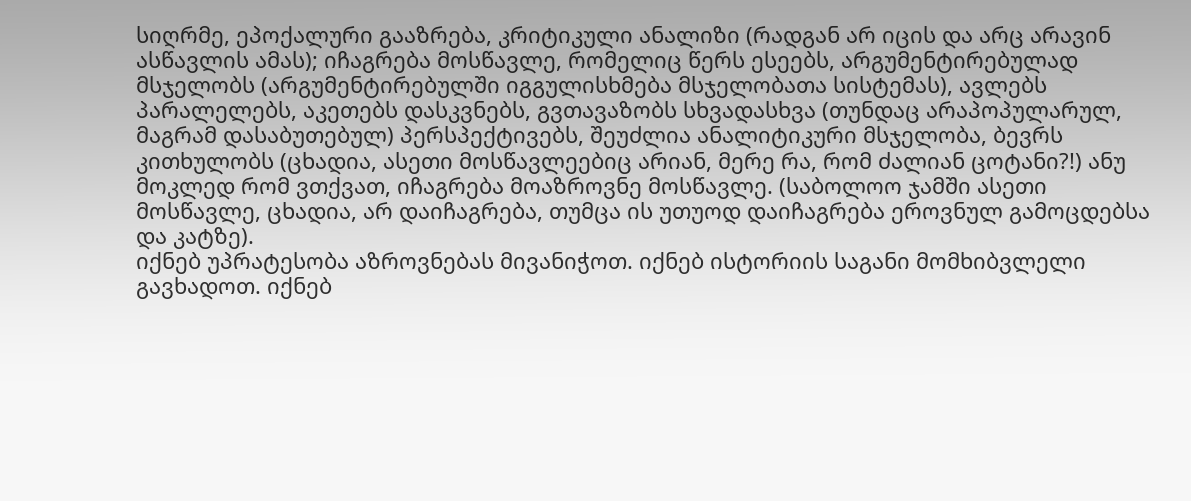სიღრმე, ეპოქალური გააზრება, კრიტიკული ანალიზი (რადგან არ იცის და არც არავინ ასწავლის ამას); იჩაგრება მოსწავლე, რომელიც წერს ესეებს, არგუმენტირებულად მსჯელობს (არგუმენტირებულში იგგულისხმება მსჯელობათა სისტემას), ავლებს პარალელებს, აკეთებს დასკვნებს, გვთავაზობს სხვადასხვა (თუნდაც არაპოპულარულ, მაგრამ დასაბუთებულ) პერსპექტივებს, შეუძლია ანალიტიკური მსჯელობა, ბევრს კითხულობს (ცხადია, ასეთი მოსწავლეებიც არიან, მერე რა, რომ ძალიან ცოტანი?!) ანუ მოკლედ რომ ვთქვათ, იჩაგრება მოაზროვნე მოსწავლე. (საბოლოო ჯამში ასეთი მოსწავლე, ცხადია, არ დაიჩაგრება, თუმცა ის უთუოდ დაიჩაგრება ეროვნულ გამოცდებსა და კატზე).
იქნებ უპრატესობა აზროვნებას მივანიჭოთ. იქნებ ისტორიის საგანი მომხიბვლელი გავხადოთ. იქნებ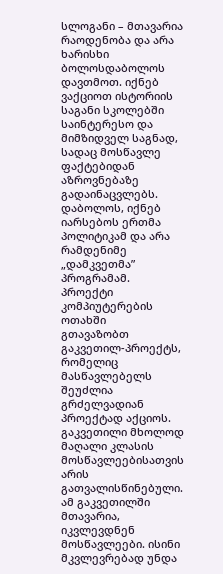სლოგანი – მთავარია რაოდენობა და არა ხარისხი ბოლოსდაბოლოს დავთმოთ. იქნებ ვაქციოთ ისტორიის საგანი სკოლებში საინტერესო და მიმზიდველ საგნად, სადაც მოსწავლე ფაქტებიდან აზროვნებაზე გადაინაცვლებს. დაბოლოს, იქნებ იარსებოს ერთმა პოლიტიკამ და არა რამდენიმე „დამკვეთმა” პროგრამამ.
პროექტი კომპიუტერების ოთახში
გთავაზობთ გაკვეთილ-პროექტს, რომელიც მასწავლებელს შეუძლია გრძელვადიან პროექტად აქციოს. გაკვეთილი მხოლოდ მაღალი კლასის მოსწავლეებისათვის არის გათვალისწინებული. ამ გაკვეთილში მთავარია, იკვლევდნენ მოსწავლეები. ისინი მკვლევრებად უნდა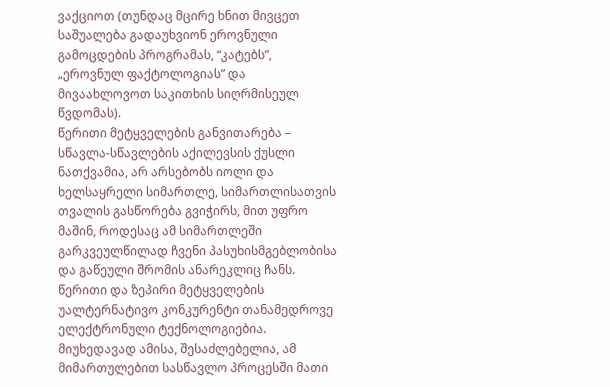ვაქციოთ (თუნდაც მცირე ხნით მივცეთ საშუალება გადაუხვიონ ეროვნული გამოცდების პროგრამას, “კატებს”, „ეროვნულ ფაქტოლოგიას” და მივაახლოვოთ საკითხის სიღრმისეულ წვდომას).
წერითი მეტყველების განვითარება – სწავლა-სწავლების აქილევსის ქუსლი
ნათქვამია, არ არსებობს იოლი და ხელსაყრელი სიმართლე, სიმართლისათვის თვალის გასწორება გვიჭირს, მით უფრო მაშინ, როდესაც ამ სიმართლეში გარკვეულწილად ჩვენი პასუხისმგებლობისა და გაწეული შრომის ანარეკლიც ჩანს.
წერითი და ზეპირი მეტყველების უალტერნატივო კონკურენტი თანამედროვე ელექტრონული ტექნოლოგიებია. მიუხედავად ამისა, შესაძლებელია, ამ მიმართულებით სასწავლო პროცესში მათი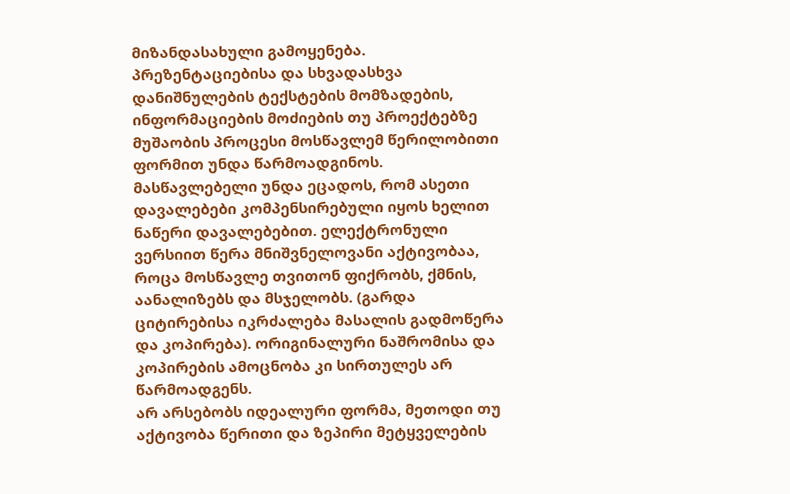მიზანდასახული გამოყენება. პრეზენტაციებისა და სხვადასხვა დანიშნულების ტექსტების მომზადების, ინფორმაციების მოძიების თუ პროექტებზე მუშაობის პროცესი მოსწავლემ წერილობითი ფორმით უნდა წარმოადგინოს. მასწავლებელი უნდა ეცადოს, რომ ასეთი დავალებები კომპენსირებული იყოს ხელით ნაწერი დავალებებით. ელექტრონული ვერსიით წერა მნიშვნელოვანი აქტივობაა, როცა მოსწავლე თვითონ ფიქრობს, ქმნის, აანალიზებს და მსჯელობს. (გარდა ციტირებისა იკრძალება მასალის გადმოწერა და კოპირება). ორიგინალური ნაშრომისა და კოპირების ამოცნობა კი სირთულეს არ წარმოადგენს.
არ არსებობს იდეალური ფორმა, მეთოდი თუ აქტივობა წერითი და ზეპირი მეტყველების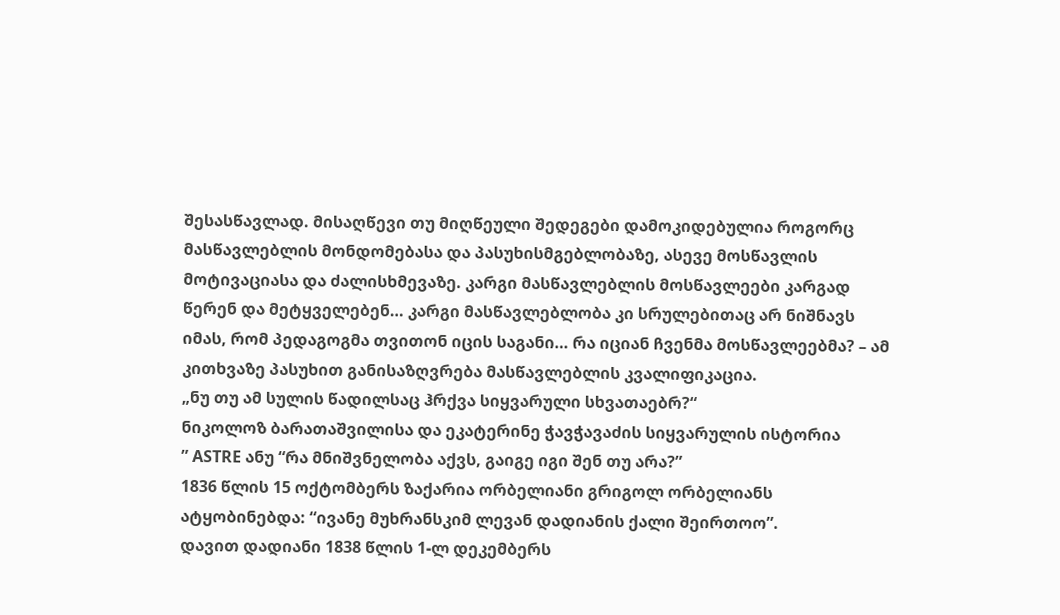შესასწავლად. მისაღწევი თუ მიღწეული შედეგები დამოკიდებულია როგორც მასწავლებლის მონდომებასა და პასუხისმგებლობაზე, ასევე მოსწავლის მოტივაციასა და ძალისხმევაზე. კარგი მასწავლებლის მოსწავლეები კარგად წერენ და მეტყველებენ… კარგი მასწავლებლობა კი სრულებითაც არ ნიშნავს იმას, რომ პედაგოგმა თვითონ იცის საგანი… რა იციან ჩვენმა მოსწავლეებმა? – ამ კითხვაზე პასუხით განისაზღვრება მასწავლებლის კვალიფიკაცია.
„ნუ თუ ამ სულის წადილსაც ჰრქვა სიყვარული სხვათაებრ?“
ნიკოლოზ ბარათაშვილისა და ეკატერინე ჭავჭავაძის სიყვარულის ისტორია
” ASTRE ანუ “რა მნიშვნელობა აქვს, გაიგე იგი შენ თუ არა?”
1836 წლის 15 ოქტომბერს ზაქარია ორბელიანი გრიგოლ ორბელიანს ატყობინებდა: “ივანე მუხრანსკიმ ლევან დადიანის ქალი შეირთოო”.
დავით დადიანი 1838 წლის 1-ლ დეკემბერს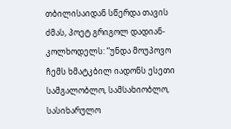თბილისაიდან სწერდა თავის ძმას, პოეტ გრიგოლ დადიან-კოლხოდელს: “უნდა მოუპოვო ჩემს ხმატკბილ იადონს ესეთი სამგალობლო, სამსახიობლო, სასიხარულო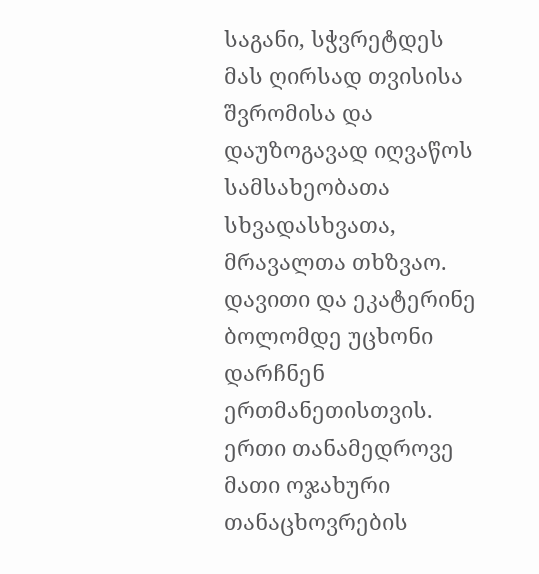საგანი, სჭვრეტდეს მას ღირსად თვისისა შვრომისა და დაუზოგავად იღვაწოს სამსახეობათა სხვადასხვათა, მრავალთა თხზვაო.
დავითი და ეკატერინე ბოლომდე უცხონი დარჩნენ ერთმანეთისთვის. ერთი თანამედროვე მათი ოჯახური თანაცხოვრების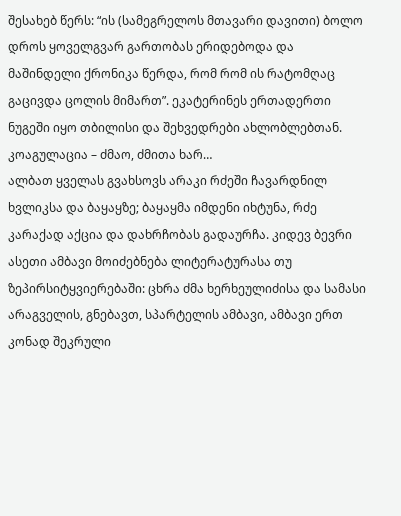შესახებ წერს: “ის (სამეგრელოს მთავარი დავითი) ბოლო დროს ყოველგვარ გართობას ერიდებოდა და მაშინდელი ქრონიკა წერდა, რომ რომ ის რატომღაც გაცივდა ცოლის მიმართ”. ეკატერინეს ერთადერთი ნუგეში იყო თბილისი და შეხვედრები ახლობლებთან.
კოაგულაცია – ძმაო, ძმითა ხარ…
ალბათ ყველას გვახსოვს არაკი რძეში ჩავარდნილ ხვლიკსა და ბაყაყზე; ბაყაყმა იმდენი იხტუნა, რძე კარაქად აქცია და დახრჩობას გადაურჩა. კიდევ ბევრი ასეთი ამბავი მოიძებნება ლიტერატურასა თუ ზეპირსიტყვიერებაში: ცხრა ძმა ხერხეულიძისა და სამასი არაგველის, გნებავთ, სპარტელის ამბავი, ამბავი ერთ კონად შეკრული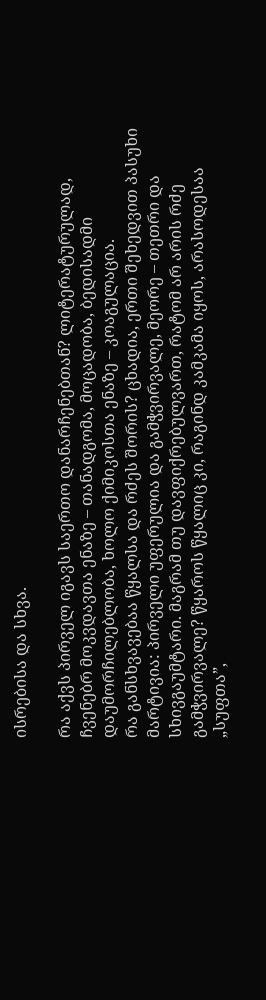ისრებისა და სხვა.

რა აქვს პირველ იგავს საერთო დანარჩენებთან? ლიტერატურულად, ჩვენებრ მოკვდავთა ენაზე – თანადგომა, მოცადობა, ბედისადმი დაუმორჩილებლობა, ხოლო ქიმიკოსთა ენაზე – კოაგულაცია.
რა განსხვავებაა წყალსა და რძეს შორის? ცხადია, ერთი შეხედვით პასუხი მარტივია: პირველი უფერულია და გამჭვირვალე, მეორე – თეთრი და სხივგაუმტარი. მაგრამ თუ დავფიქრებულვართ, რატომ არ არის რძე გამჭვირვალე? წყაროს წყალიც კი, რაგინდ კამკამა იყოს, არასოდესაა „სუფთა”,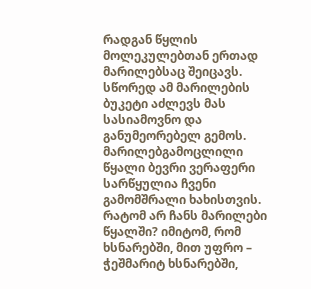რადგან წყლის მოლეკულებთან ერთად მარილებსაც შეიცავს. სწორედ ამ მარილების ბუკეტი აძლევს მას სასიამოვნო და განუმეორებელ გემოს. მარილებგამოცლილი წყალი ბევრი ვერაფერი სარწყულია ჩვენი გამომშრალი ხახისთვის. რატომ არ ჩანს მარილები წყალში? იმიტომ, რომ ხსნარებში, მით უფრო – ჭეშმარიტ ხსნარებში,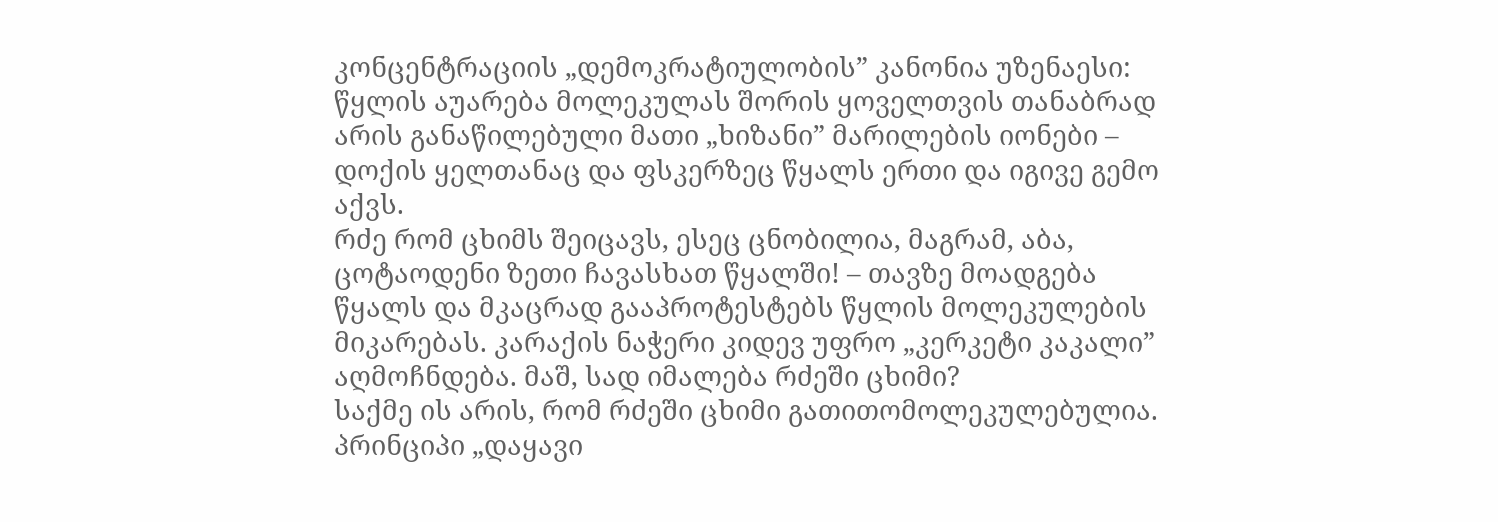კონცენტრაციის „დემოკრატიულობის” კანონია უზენაესი: წყლის აუარება მოლეკულას შორის ყოველთვის თანაბრად არის განაწილებული მათი „ხიზანი” მარილების იონები – დოქის ყელთანაც და ფსკერზეც წყალს ერთი და იგივე გემო აქვს.
რძე რომ ცხიმს შეიცავს, ესეც ცნობილია, მაგრამ, აბა, ცოტაოდენი ზეთი ჩავასხათ წყალში! – თავზე მოადგება წყალს და მკაცრად გააპროტესტებს წყლის მოლეკულების მიკარებას. კარაქის ნაჭერი კიდევ უფრო „კერკეტი კაკალი” აღმოჩნდება. მაშ, სად იმალება რძეში ცხიმი?
საქმე ის არის, რომ რძეში ცხიმი გათითომოლეკულებულია. პრინციპი „დაყავი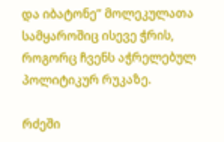და იბატონე” მოლეკულათა სამყაროშიც ისევე ჭრის, როგორც ჩვენს აჭრელებულ პოლიტიკურ რუკაზე.

რძეში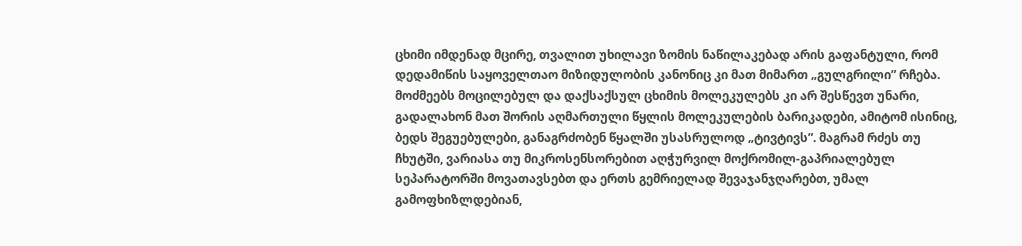ცხიმი იმდენად მცირე, თვალით უხილავი ზომის ნაწილაკებად არის გაფანტული, რომ დედამიწის საყოველთაო მიზიდულობის კანონიც კი მათ მიმართ „გულგრილი” რჩება. მოძმეებს მოცილებულ და დაქსაქსულ ცხიმის მოლეკულებს კი არ შესწევთ უნარი, გადალახონ მათ შორის აღმართული წყლის მოლეკულების ბარიკადები, ამიტომ ისინიც, ბედს შეგუებულები, განაგრძობენ წყალში უსასრულოდ „ტივტივს”. მაგრამ რძეს თუ ჩხუტში, ვარიასა თუ მიკროსენსორებით აღჭურვილ მოქრომილ-გაპრიალებულ სეპარატორში მოვათავსებთ და ერთს გემრიელად შევაჯანჯღარებთ, უმალ გამოფხიზლდებიან,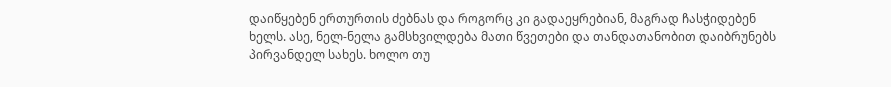დაიწყებენ ერთურთის ძებნას და როგორც კი გადაეყრებიან, მაგრად ჩასჭიდებენ ხელს. ასე, ნელ-ნელა გამსხვილდება მათი წვეთები და თანდათანობით დაიბრუნებს პირვანდელ სახეს. ხოლო თუ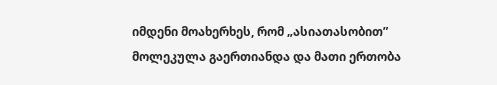იმდენი მოახერხეს, რომ „ასიათასობით” მოლეკულა გაერთიანდა და მათი ერთობა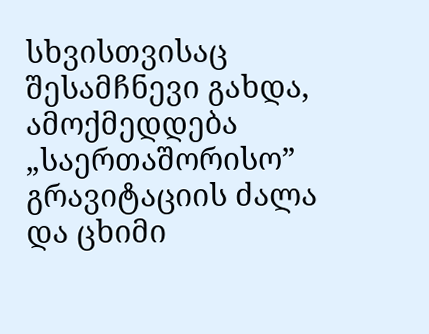სხვისთვისაც შესამჩნევი გახდა, ამოქმედდება „საერთაშორისო” გრავიტაციის ძალა და ცხიმი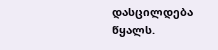დასცილდება წყალს.